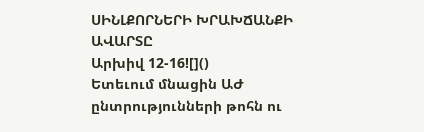ՍԻՆԼՔՈՐՆԵՐԻ ԽՐԱԽՃԱՆՔԻ ԱՎԱՐՏԸ
Արխիվ 12-16![]()
Ետեւում մնացին ԱԺ ընտրությունների թոհն ու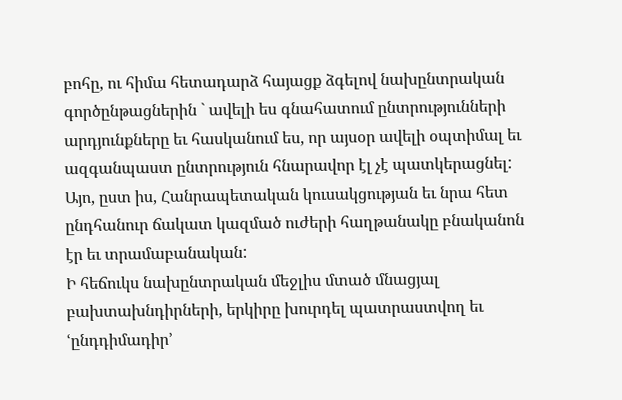բոհը, ու հիմա հետադարձ հայացք ձգելով նախընտրական գործընթացներին ` ավելի ես գնահատում ընտրությունների արդյունքները եւ հասկանում ես, որ այսօր ավելի օպտիմալ եւ ազգանպաստ ընտրություն հնարավոր էլ չէ պատկերացնել: Այո, ըստ իս, Հանրապետական կուսակցության եւ նրա հետ ընդհանուր ճակատ կազմած ուժերի հաղթանակը բնականոն էր եւ տրամաբանական:
Ի հեճուկս նախընտրական մեջլիս մտած մնացյալ բախտախնդիրների, երկիրը խուրդել պատրաստվող եւ ՙընդդիմադիր՚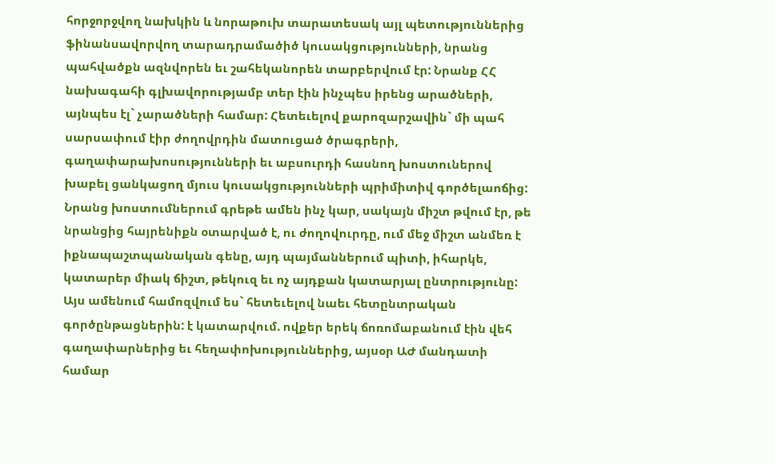հորջորջվող նախկին և նորաթուխ տարատեսակ այլ պետություններից ֆինանսավորվող տարադրամածիծ կուսակցությունների, նրանց պահվածքն ազնվորեն եւ շահեկանորեն տարբերվում էր: Նրանք ՀՀ նախագահի գլխավորությամբ տեր էին ինչպես իրենց արածների, այնպես էլ` չարածների համար: Հետեւելով քարոզարշավին` մի պահ սարսափում էիր ժողովրդին մատուցած ծրագրերի, գաղափարախոսությունների եւ աբսուրդի հասնող խոստուներով խաբել ցանկացող մյուս կուսակցությունների պրիմիտիվ գործելաոճից: Նրանց խոստումներում գրեթե ամեն ինչ կար, սակայն միշտ թվում էր, թե նրանցից հայրենիքն օտարված է, ու ժողովուրդը, ում մեջ միշտ անմեռ է իքնապաշտպանական գենը, այդ պայմաններում պիտի, իհարկե, կատարեր միակ ճիշտ, թեկուզ եւ ոչ այդքան կատարյալ ընտրությունը:
Այս ամենում համոզվում ես` հետեւելով նաեւ հետընտրական գործընթացներին: է կատարվում. ովքեր երեկ ճոռոմաբանում էին վեհ գաղափարներից եւ հեղափոխություններից, այսօր ԱԺ մանդատի համար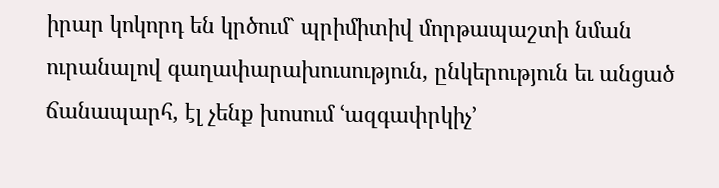իրար կոկորդ են կրծում` պրիմիտիվ մորթապաշտի նման ուրանալով գաղափարախուսություն, ընկերություն եւ անցած ճանապարհ, էլ չենք խոսում ՙազգափրկիչ՚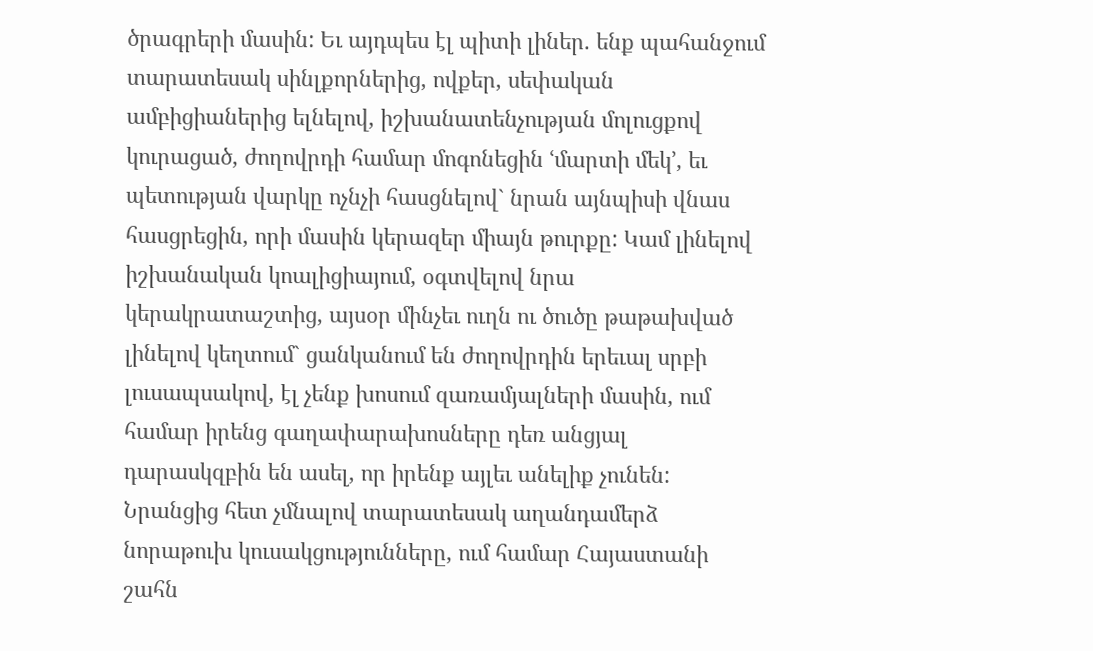ծրագրերի մասին: Եւ այդպես էլ պիտի լիներ. ենք պահանջում տարատեսակ սինլքորներից, ովքեր, սեփական ամբիցիաներից ելնելով, իշխանատենչության մոլուցքով կուրացած, ժողովրդի համար մոգոնեցին ՙմարտի մեկ՚, եւ պետության վարկը ոչնչի հասցնելով` նրան այնպիսի վնաս հասցրեցին, որի մասին կերազեր միայն թուրքը: Կամ լինելով իշխանական կոալիցիայում, օգտվելով նրա կերակրատաշտից, այսօր մինչեւ ուղն ու ծուծը թաթախված լինելով կեղտում` ցանկանում են ժողովրդին երեւալ սրբի լուսապսակով, էլ չենք խոսում զառամյալների մասին, ում համար իրենց գաղափարախոսները դեռ անցյալ դարասկզբին են ասել, որ իրենք այլեւ անելիք չունեն: Նրանցից հետ չմնալով տարատեսակ աղանդամերձ նորաթուխ կուսակցությունները, ում համար Հայաստանի շահն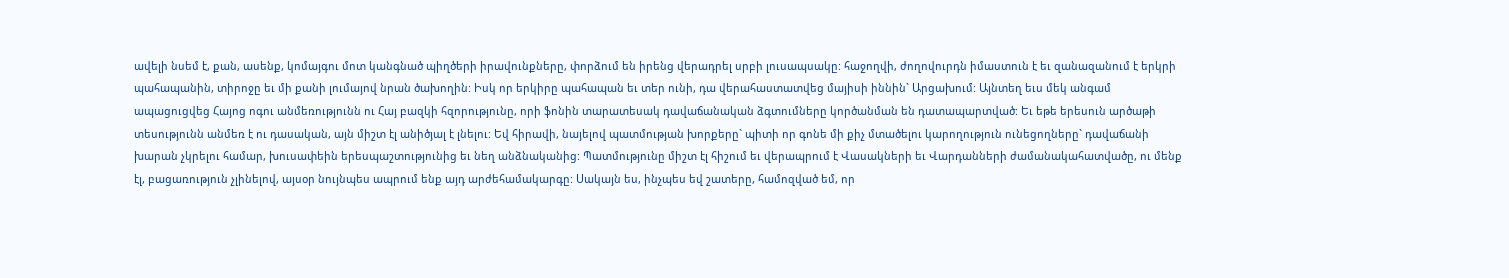ավելի նսեմ է, քան, ասենք, կոմայգու մոտ կանգնած պիղծերի իրավունքները, փորձում են իրենց վերադրել սրբի լուսապսակը: հաջողվի, ժողովուրդն իմաստուն է եւ զանազանում է երկրի պահապանին, տիրոջը եւ մի քանի լումայով նրան ծախողին: Իսկ որ երկիրը պահապան եւ տեր ունի, դա վերահաստատվեց մայիսի իննին` Արցախում: Այնտեղ եւս մեկ անգամ ապացուցվեց Հայոց ոգու անմեռությունն ու Հայ բազկի հզորությունը, որի ֆոնին տարատեսակ դավաճանական ձգտումները կործանման են դատապարտված: Եւ եթե երեսուն արծաթի տեսությունն անմեռ է ու դասական, այն միշտ էլ անիծյալ է լնելու: Եվ հիրավի, նայելով պատմության խորքերը` պիտի որ գոնե մի քիչ մտածելու կարողություն ունեցողները` դավաճանի խարան չկրելու համար, խուսափեին երեսպաշտությունից եւ նեղ անձնականից: Պատմությունը միշտ էլ հիշում եւ վերապրում է Վասակների եւ Վարդանների ժամանակահատվածը, ու մենք էլ, բացառություն չլինելով, այսօր նույնպես ապրում ենք այդ արժեհամակարգը: Սակայն ես, ինչպես եվ շատերը, համոզված եմ, որ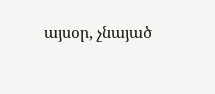այսօր, չնայած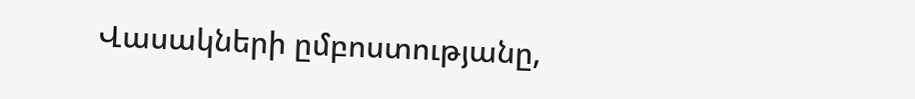Վասակների ըմբոստությանը,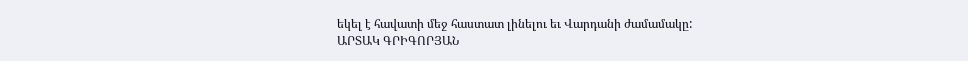եկել է հավատի մեջ հաստատ լինելու եւ Վարդանի ժամամակը:
ԱՐՏԱԿ ԳՐԻԳՈՐՅԱՆ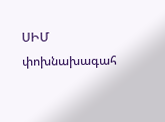ՍԻՄ փոխնախագահ